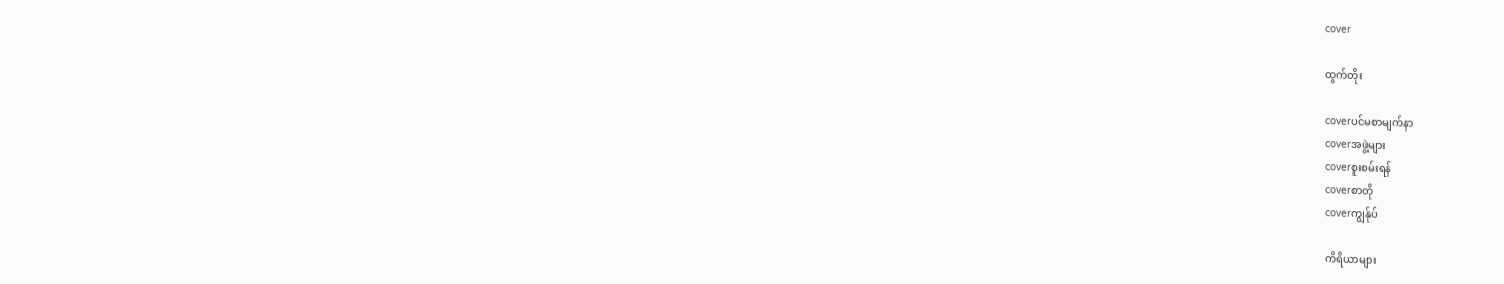cover

ထွက်တိုး

coverပင်မစာမျက်နာ
coverအဖွဲ့များ
coverစူးစမ်းရန်
coverစာတို
coverကျွန်ုပ်

ကိရိယာများ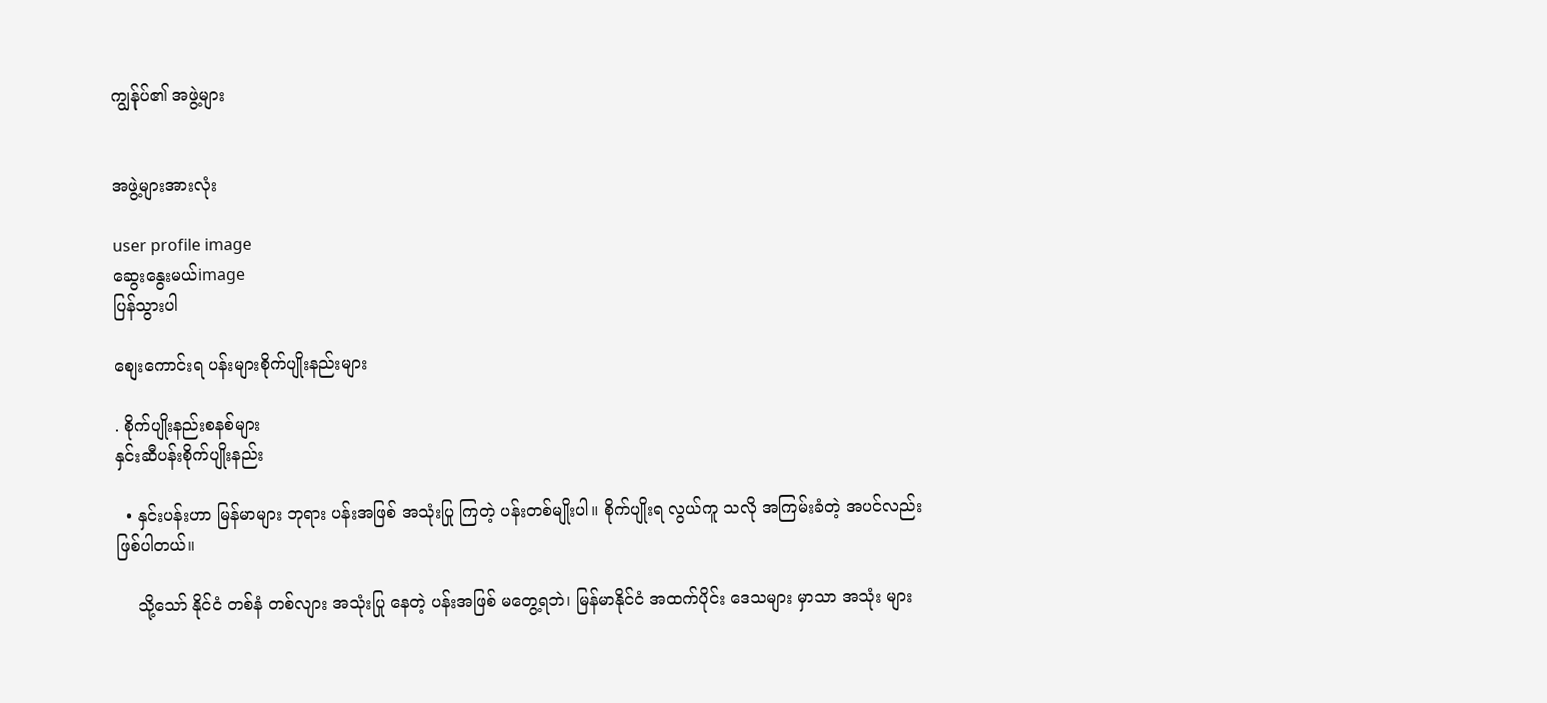ကျွန်ုပ်၏ အဖွဲ့များ


အဖွဲ့များအားလုံး

user profile image
ဆွေးနွေးမယ်image
ပြန်သွားပါ

စျေးကောင်းရ ပန်းများစိုက်ပျိုးနည်းများ

. စိုက်ပျိုးနည်းစနစ်များ
နှင်းဆီပန်းစိုက်ပျိုးနည်း

  • နှင်းပန်းဟာ မြန်မာများ ဘုရား ပန်းအဖြစ် အသုံးပြု ကြတဲ့ ပန်းတစ်မျိုးပါ။ စိုက်ပျိုးရ လွယ်ကူ သလို အကြမ်းခံတဲ့ အပင်လည်း ဖြစ်ပါတယ်။

    သို့သော် နိုင်ငံ တစ်နံ တစ်လျား အသုံးပြု နေတဲ့ ပန်းအဖြစ် မတွေ့ရဘဲ၊ မြန်မာနိုင်ငံ အထက်ပိုင်း ဒေသများ မှာသာ အသုံး များ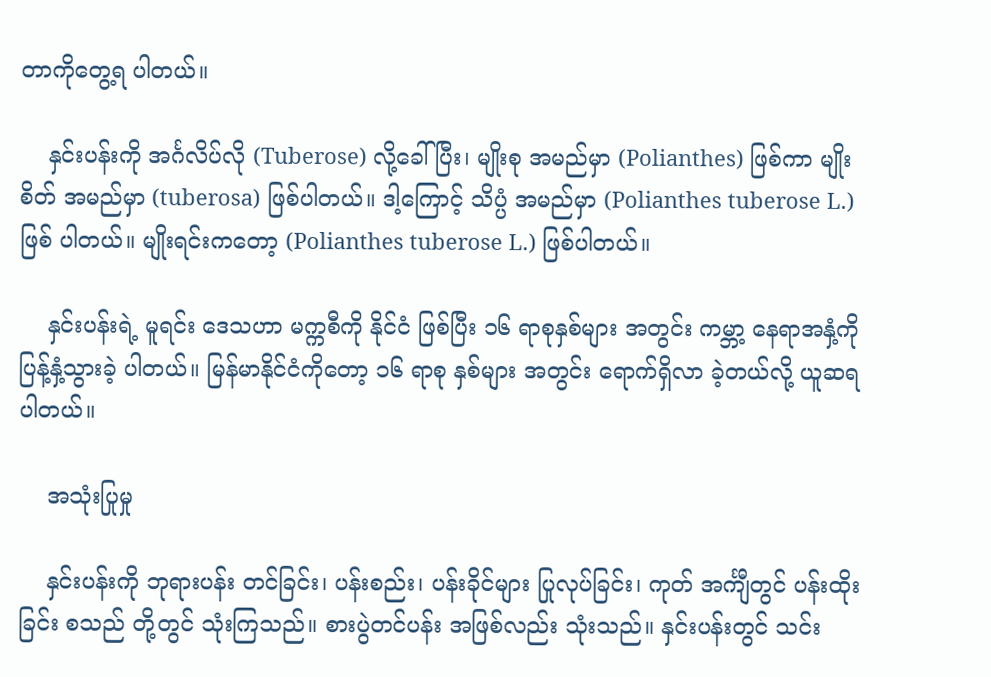တာကိုတွေ့ရ ပါတယ်။

    နှင်းပန်းကို အင်္ဂလိပ်လို (Tuberose) လို့ခေါ်ပြီး၊ မျိုးစု အမည်မှာ (Polianthes) ဖြစ်ကာ မျိုးစိတ် အမည်မှာ (tuberosa) ဖြစ်ပါတယ်။ ဒါ့ကြောင့် သိပ္ပံ အမည်မှာ (Polianthes tuberose L.) ဖြစ် ပါတယ်။ မျိုးရင်းကတော့ (Polianthes tuberose L.) ဖြစ်ပါတယ်။

    နှင်းပန်းရဲ့ မူရင်း ဒေသဟာ မက္ကစီကို နိုင်ငံ ဖြစ်ပြီး ၁၆ ရာစုနှစ်များ အတွင်း ကမ္ဘာ့ နေရာအနှံ့ကို ပြန့်နှံ့သွားခဲ့ ပါတယ်။ မြန်မာနိုင်ငံကိုတော့ ၁၆ ရာစု နှစ်များ အတွင်း ရောက်ရှိလာ ခဲ့တယ်လို့ ယူဆရ ပါတယ်။

    အသုံးပြုမှု

    နှင်းပန်းကို ဘုရားပန်း တင်ခြင်း၊ ပန်းစည်း၊ ပန်းခိုင်များ ပြုလုပ်ခြင်း၊ ကုတ် အင်္ကျီတွင် ပန်းထိုးခြင်း စသည် တို့တွင် သုံးကြသည်။ စားပွဲတင်ပန်း အဖြစ်လည်း သုံးသည်။ နှင်းပန်းတွင် သင်း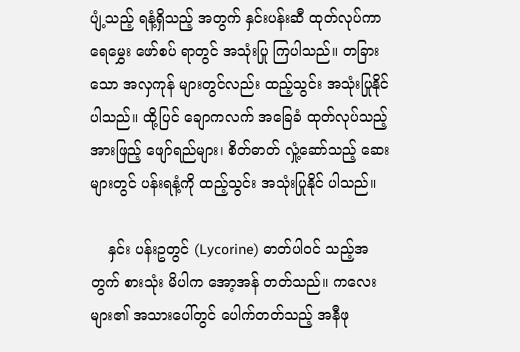ပျံ့သည့် ရနံ့ရှိသည့် အတွက် နှင်းပန်းဆီ ထုတ်လုပ်ကာ ရေမွှေး ဖော်စပ် ရာတွင် အသုံးပြု ကြပါသည်။ တခြားသော အလှကုန် များတွင်လည်း ထည့်သွင်း အသုံးပြုနိုင် ပါသည်။ ထို့ပြင် ချောကလက် အခြေခံ ထုတ်လုပ်သည့် အားဖြည့် ဖျော်ရည်များ၊ စိတ်ဓာတ် လှုံ့ဆော်သည့် ဆေးများတွင် ပန်းရနံ့ကို ထည့်သွင်း အသုံးပြုနိုင် ပါသည်။

    နှင်း ပန်းဥတွင် (Lycorine) ဓာတ်ပါဝင် သည့်အတွက် စားသုံး မိပါက အော့အန် တတ်သည်။ ကလေးများ၏ အသားပေါ်တွင် ပေါက်တတ်သည့် အနီဖု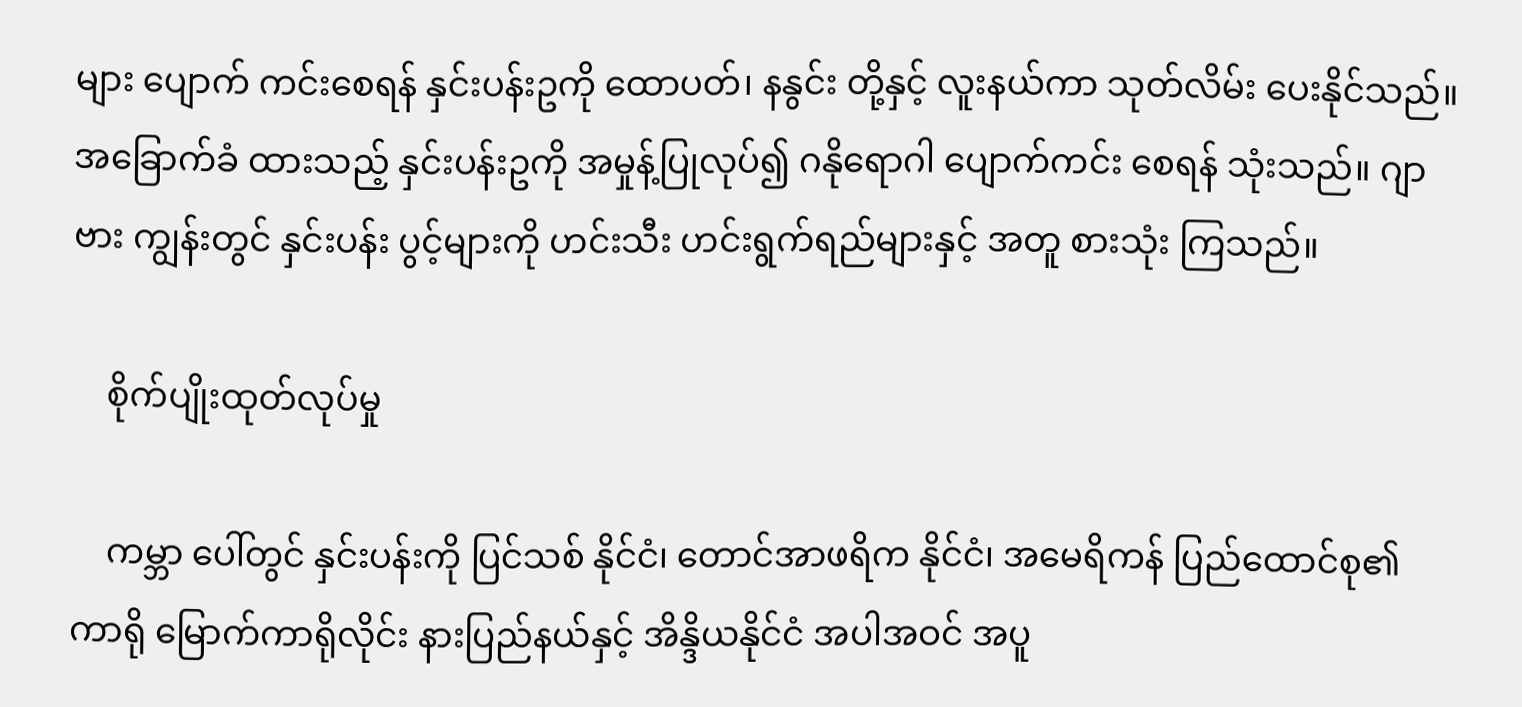များ ပျောက် ကင်းစေရန် နှင်းပန်းဥကို ထောပတ်၊ နနွင်း တို့နှင့် လူးနယ်ကာ သုတ်လိမ်း ပေးနိုင်သည်။ အခြောက်ခံ ထားသည့် နှင်းပန်းဥကို အမှုန့်ပြုလုပ်၍ ဂနိုရောဂါ ပျောက်ကင်း စေရန် သုံးသည်။ ဂျာဗား ကျွန်းတွင် နှင်းပန်း ပွင့်များကို ဟင်းသီး ဟင်းရွက်ရည်များနှင့် အတူ စားသုံး ကြသည်။

    စိုက်ပျိုးထုတ်လုပ်မှု

    ကမ္ဘာ ပေါ်တွင် နှင်းပန်းကို ပြင်သစ် နိုင်ငံ၊ တောင်အာဖရိက နိုင်ငံ၊ အမေရိကန် ပြည်ထောင်စု၏ ကာရို မြောက်ကာရိုလိုင်း နားပြည်နယ်နှင့် အိန္ဒိယနိုင်ငံ အပါအဝင် အပူ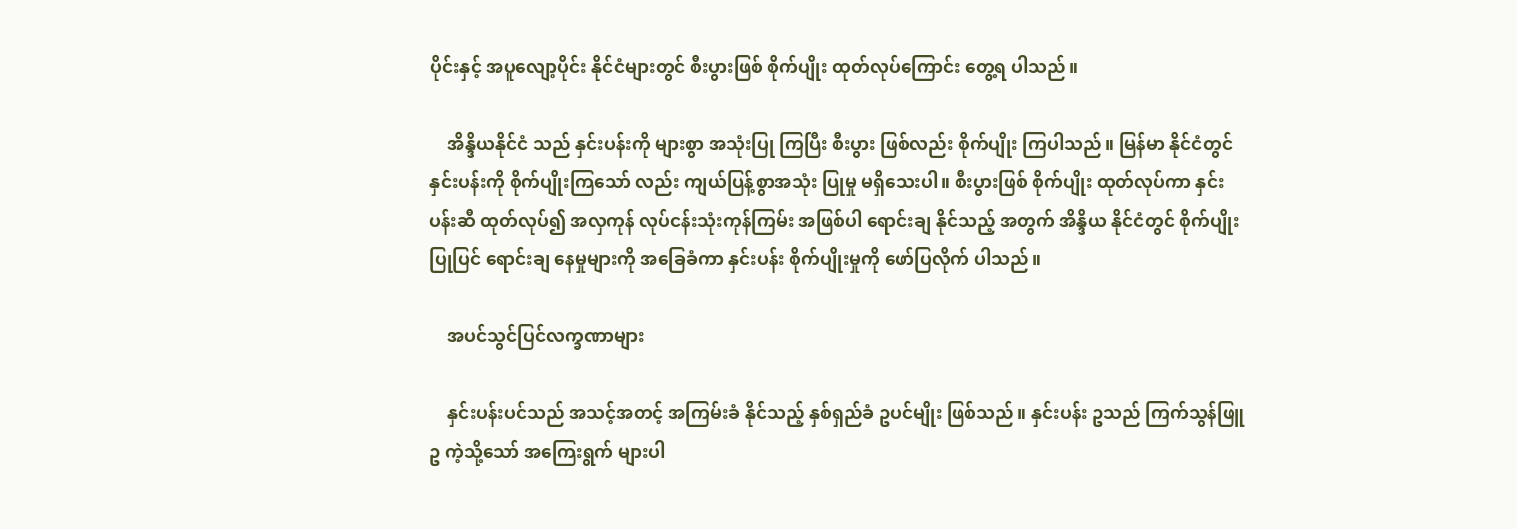ပိုင်းနှင့် အပူလျော့ပိုင်း နိုင်ငံများတွင် စီးပွားဖြစ် စိုက်ပျိုး ထုတ်လုပ်ကြောင်း တွေ့ရ ပါသည်။

    အိန္ဒိယနိုင်ငံ သည် နှင်းပန်းကို များစွာ အသုံးပြု ကြပြီး စီးပွား ဖြစ်လည်း စိုက်ပျိုး ကြပါသည်။ မြန်မာ နိုင်ငံတွင် နှင်းပန်းကို စိုက်ပျိုးကြသော် လည်း ကျယ်ပြန့်စွာအသုံး ပြုမှု မရှိသေးပါ။ စီးပွားဖြစ် စိုက်ပျိုး ထုတ်လုပ်ကာ နှင်းပန်းဆီ ထုတ်လုပ်၍ အလှကုန် လုပ်ငန်းသုံးကုန်ကြမ်း အဖြစ်ပါ ရောင်းချ နိုင်သည့် အတွက် အိန္ဒိယ နိုင်ငံတွင် စိုက်ပျိုး ပြုပြင် ရောင်းချ နေမှုများကို အခြေခံကာ နှင်းပန်း စိုက်ပျိုးမှုကို ဖော်ပြလိုက် ပါသည်။

    အပင်သွင်ပြင်လက္ခဏာများ

    နှင်းပန်းပင်သည် အသင့်အတင့် အကြမ်းခံ နိုင်သည့် နှစ်ရှည်ခံ ဥပင်မျိုး ဖြစ်သည်။ နှင်းပန်း ဥသည် ကြက်သွန်ဖြူဥ ကဲ့သို့သော် အကြေးရွက် များပါ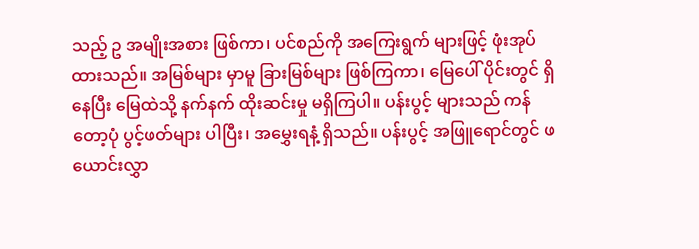သည့် ဥ အမျိုးအစား ဖြစ်ကာ၊ ပင်စည်ကို အကြေးရွက် များဖြင့် ဖုံးအုပ် ထားသည်။ အမြစ်များ မှာမူ ခြားမြစ်များ ဖြစ်ကြကာ၊ မြေပေါ် ပိုင်းတွင် ရှိနေပြီး မြေထဲသို့ နက်နက် ထိုးဆင်းမှု မရှိကြပါ။ ပန်းပွင့် များသည် ကန်တော့ပုံ ပွင့်ဖတ်များ ပါပြီး၊ အမွှေးရနံ့ ရှိသည်။ ပန်းပွင့် အဖြူရောင်တွင် ဖယောင်းလွှာ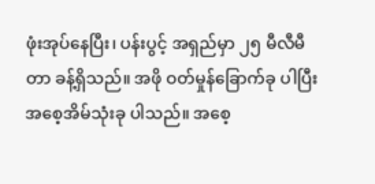ဖုံးအုပ်နေပြီး၊ ပန်းပွင့် အရှည်မှာ ၂၅ မီလီမီတာ ခန့်ရှိသည်။ အဖို ဝတ်မှုန်ခြောက်ခု ပါပြီး အစေ့အိမ်သုံးခု ပါသည်။ အစေ့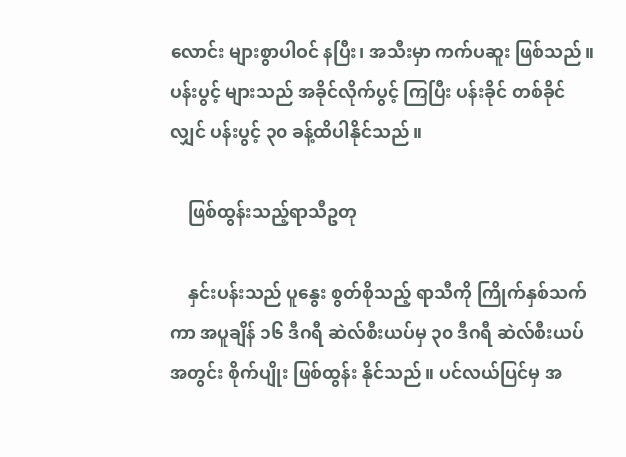လောင်း များစွာပါဝင် နပြီး၊ အသီးမှာ ကက်ပဆူး ဖြစ်သည်။ပန်းပွင့် များသည် အခိုင်လိုက်ပွင့် ကြပြီး ပန်းခိုင် တစ်ခိုင်လျှင် ပန်းပွင့် ၃၀ ခန့်ထိပါနိုင်သည်။

    ဖြစ်ထွန်းသည့်ရာသီဥတု

    နှင်းပန်းသည် ပူနွေး စွတ်စိုသည့် ရာသီကို ကြိုက်နှစ်သက်ကာ အပူချိန် ၁၆ ဒီဂရီ ဆဲလ်စီးယပ်မှ ၃၀ ဒီဂရီ ဆဲလ်စီးယပ် အတွင်း စိုက်ပျိုး ဖြစ်ထွန်း နိုင်သည်။ ပင်လယ်ပြင်မှ အ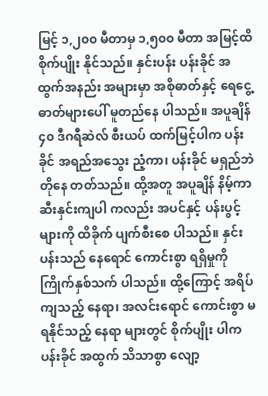မြင့် ၁,၂၀၀ မီတာမှ ၁,၅၀၀ မီတာ အမြင့်ထိ စိုက်ပျိုး နိုင်သည်။ နှင်းပန်း ပန်းခိုင် အထွက်အနည်း အများမှာ အစိုဓာတ်နှင့် ရေငွေ့ဓာတ်များပေါ် မူတည်နေ ပါသည်။ အပူချိန် ၄၀ ဒီဂရီဆဲလ် စီးယပ် ထက်မြင့်ပါက ပန်းခိုင် အရည်အသွေး ညံ့ကာ၊ ပန်းခိုင် မရှည်ဘဲ တိုနေ တတ်သည်။ ထို့အတူ အပူချိန် နိမ့်ကာ ဆီးနှင်းကျပါ ကလည်း အပင်နှင့် ပန်းပွင့် များကို ထိခိုက် ပျက်စီးစေ ပါသည်။ နှင်းပန်းသည် နေရောင် ကောင်းစွာ ရရှိမှုကို ကြိုက်နှစ်သက် ပါသည်။ ထို့ကြောင့် အရိပ် ကျသည့် နေရာ၊ အလင်းရောင် ကောင်းစွာ မရနိုင်သည့် နေရာ များတွင် စိုက်ပျိုး ပါက ပန်းခိုင် အထွက် သိသာစွာ လျော့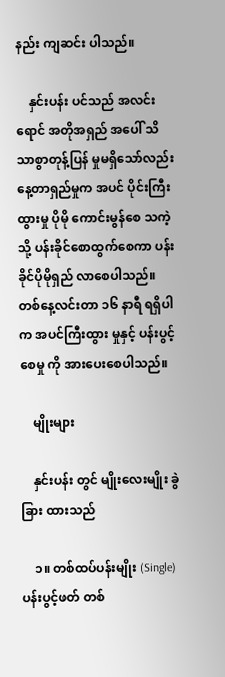နည်း ကျဆင်း ပါသည်။

    နှင်းပန်း ပင်သည် အလင်းရောင် အတိုအရှည် အပေါ် သိသာစွာတုန့်ပြန် မှုမရှိသော်လည်း နေ့တာရှည်မှုက အပင် ပိုင်းကြီးထွားမှု ပိုမို ကောင်းမွန်စေ သကဲ့သို့ ပန်းခိုင်စောထွက်စေကာ ပန်းခိုင်ပိုမိုရှည် လာစေပါသည်။ တစ်နေ့လင်းတာ ၁၆ နာရီ ရရှိပါက အပင်ကြီးထွား မှုနှင့် ပန်းပွင့်စေမှု ကို အားပေးစေပါသည်။

    မျိုးများ

    နှင်းပန်း တွင် မျိုးလေးမျိုး ခွဲခြား ထားသည်

    ၁။ တစ်ထပ်ပန်းမျိုး (Single) ပန်းပွင့်ဖတ် တစ်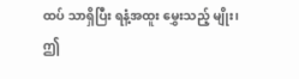ထပ် သာရှိပြီး ရနံ့အထူး မွှေးသည့် မျိုး၊ ဤ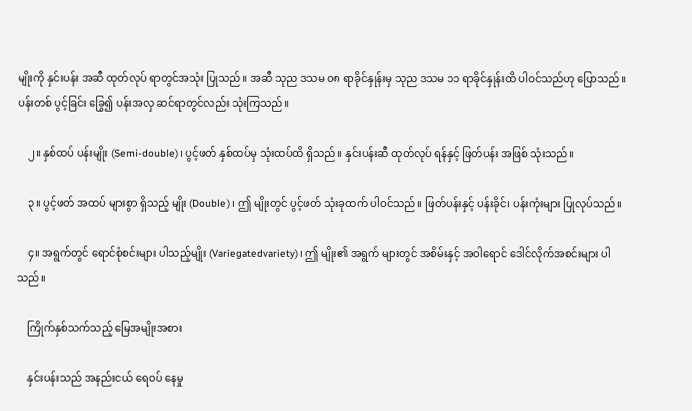မျိုးကို နှင်းပန်း အဆီ ထုတ်လုပ် ရာတွင်အသုံး ပြုသည်။ အဆီ သုည ဒသမ ၀၈ ရာခိုင်နှုန်းမှ သုည ဒသမ ၁၁ ရာခိုင်နှုန်းထိ ပါဝင်သည်ဟု ပြောသည်။ ပန်းတစ် ပွင့်ခြင်း ခြွေ၍ ပန်းအလှ ဆင်ရာတွင်လည်း သုံးကြသည်။

    ၂။ နှစ်ထပ် ပန်းမျိုး (Semi-double)၊ ပွင့်ဖတ် နှစ်ထပ်မှ သုံးထပ်ထိ ရှိသည်။ နှင်းပန်းဆီ ထုတ်လုပ် ရန်နှင့် ဖြတ်ပန်း အဖြစ် သုံးသည်။

    ၃။ ပွင့်ဖတ် အထပ် များစွာ ရှိသည့် မျိုး (Double)၊ ဤ မျိုးတွင် ပွင့်ဖတ် သုံးခုထက် ပါဝင်သည်။ ဖြတ်ပန်းနှင့် ပန်းခိုင်၊ ပန်းကုံးများ ပြုလုပ်သည်။

    ၄။ အရွက်တွင် ရောင်စုံစင်းများ ပါသည့်မျိုး (Variegatedvariety)၊ ဤ မျိုး၏ အရွက် များတွင် အစိမ်းနှင့် အဝါရောင် ဒေါင်လိုက်အစင်းများ ပါသည်။

    ကြိုက်နှစ်သက်သည့် မြေအမျိုးအစား

    နှင်းပန်းသည် အနည်းငယ် ရေဝပ် နေမှု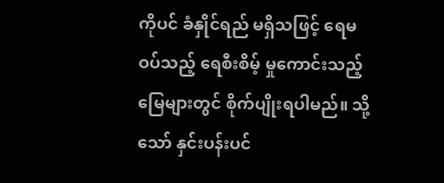ကိုပင် ခံနှိုင်ရည် မရှိသဖြင့် ရေမဝပ်သည့် ရေစီးစိမ့် မှုကောင်းသည့် မြေများတွင် စိုက်ပျိုးရပါမည်။ သို့သော် နှင်းပန်းပင်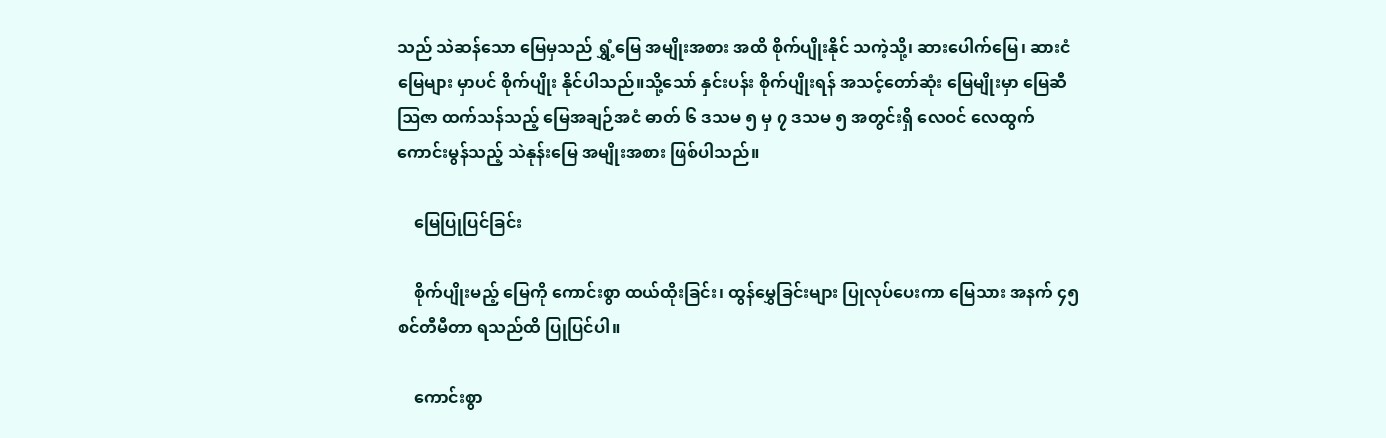သည် သဲဆန်သော မြေမှသည် ရွှံ့မြေ အမျိုးအစား အထိ စိုက်ပျိုးနိုင် သကဲ့သို့၊ ဆားပေါက်မြေ၊ ဆားငံမြေများ မှာပင် စိုက်ပျိုး နိုင်ပါသည်။သို့သော် နှင်းပန်း စိုက်ပျိုးရန် အသင့်တော်ဆုံး မြေမျိုးမှာ မြေဆီ ဩဇာ ထက်သန်သည့် မြေအချဉ်အငံ ဓာတ် ၆ ဒသမ ၅ မှ ၇ ဒသမ ၅ အတွင်းရှိ လေဝင် လေထွက် ကောင်းမွန်သည့် သဲနုန်းမြေ အမျိုးအစား ဖြစ်ပါသည်။

    မြေပြုပြင်ခြင်း

    စိုက်ပျိုးမည့် မြေကို ကောင်းစွာ ထယ်ထိုးခြင်း၊ ထွန်မွှေခြင်းများ ပြုလုပ်ပေးကာ မြေသား အနက် ၄၅ စင်တီမီတာ ရသည်ထိ ပြုပြင်ပါ။

    ကောင်းစွာ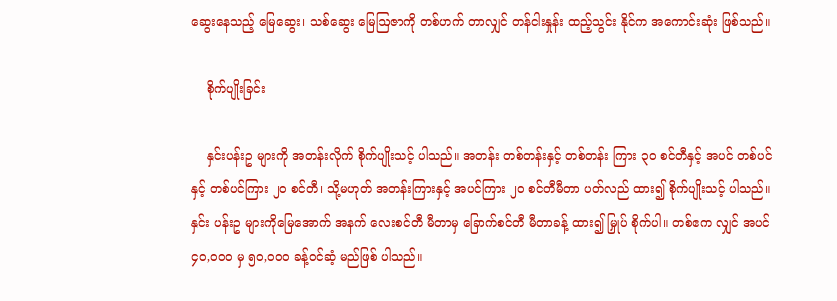ဆွေးနေသည့် မြေဆွေး၊ သစ်ဆွေး မြေဩဇာကို တစ်ဟက် တာလျှင် တန်ငါးနှုန်း ထည့်သွင်း နိုင်က အကောင်းဆုံး ဖြစ်သည်။

    စိုက်ပျိုးခြင်း

    နှင်းပန်းဥ များကို အတန်းလိုက် စိုက်ပျိုးသင့် ပါသည်။ အတန်း တစ်တန်းနှင့် တစ်တန်း ကြား ၃၀ စင်တီနှင့် အပင် တစ်ပင်နှင့် တစ်ပင်ကြား ၂၀ စင်တီ၊ သို့မဟုတ် အတန်းကြားနှင့် အပင်ကြား ၂၀ စင်တီမီတာ ပတ်လည် ထား၍ စိုက်ပျိုးသင့် ပါသည်။ နှင်း ပန်းဥ များကိုမြေအောက် အနက် လေးစင်တီ မီတာမှ ခြောက်စင်တီ မီတာခန့် ထား၍ မြှုပ် စိုက်ပါ။ တစ်ဧက လျှင် အပင် ၄၀,၀၀၀ မှ ၅၀,၀၀၀ ခန့်ဝင်ဆံ့ မည်ဖြစ် ပါသည်။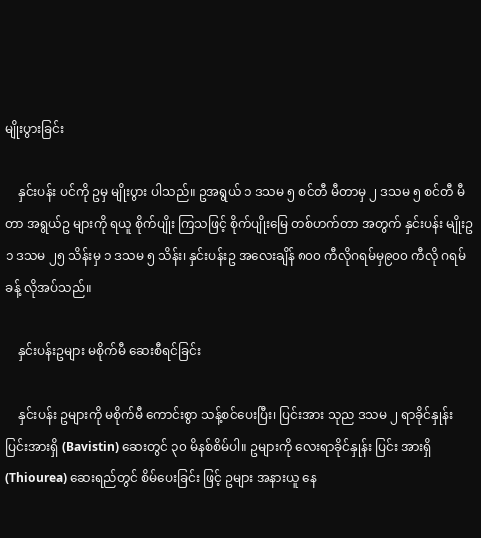မျိုးပွားခြင်း

    နှင်းပန်း ပင်ကို ဥမှ မျိုးပွား ပါသည်။ ဥအရွယ် ၁ ဒသမ ၅ စင်တီ မီတာမှ ၂ ဒသမ ၅ စင်တီ မီတာ အရွယ်ဥ များကို ရယူ စိုက်ပျိုး ကြသဖြင့် စိုက်ပျိုးမြေ တစ်ဟက်တာ အတွက် နှင်းပန်း မျိုးဥ ၁ ဒသမ ၂၅ သိန်းမှ ၁ ဒသမ ၅ သိန်း၊ နှင်းပန်းဥ အလေးချိန် ၈၀၀ ကီလိုဂရမ်မှ၉၀၀ ကီလို ဂရမ်ခန့် လိုအပ်သည်။

    နှင်းပန်းဥများ မစိုက်မီ ဆေးစီရင်ခြင်း

    နှင်းပန်း ဥများကို မစိုက်မီ ကောင်းစွာ သန့်စင်ပေးပြီး၊ ပြင်းအား သုည ဒသမ ၂ ရာခိုင်နှုန်း ပြင်းအားရှိ (Bavistin) ဆေးတွင် ၃၀ မိနစ်စိမ်ပါ။ ဥများကို လေးရာခိုင်နှုန်း ပြင်း အားရှိ (Thiourea) ဆေးရည်တွင် စိမ်ပေးခြင်း ဖြင့် ဥများ အနားယူ နေ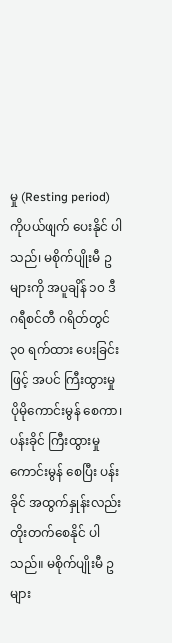မှု (Resting period) ကိုပယ်ဖျက် ပေးနိုင် ပါသည်၊ မစိုက်ပျိုးမီ ဥများကို အပူချိန် ၁၀ ဒီဂရီစင်တီ ဂရိတ်တွင် ၃၀ ရက်ထား ပေးခြင်းဖြင့် အပင် ကြီးထွားမှု ပိုမိုကောင်းမွန် စေကာ၊ ပန်းခိုင် ကြီးထွားမှု ကောင်းမွန် စေပြီး ပန်းခိုင် အထွက်နှုန်းလည်း တိုးတက်စေနိုင် ပါသည်။ မစိုက်ပျိုးမီ ဥများ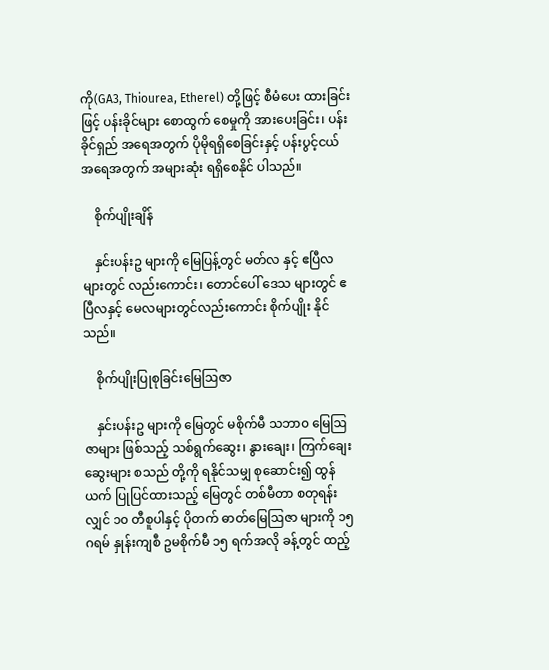ကို(GA3, Thiourea, Etherel) တို့ဖြင့် စီမံပေး ထားခြင်းဖြင့် ပန်းခိုင်များ စောထွက် စေမှုကို အားပေးခြင်း၊ ပန်းခိုင်ရှည် အရေအတွက် ပိုမိုရရှိစေခြင်းနှင့် ပန်းပွင့်ငယ် အရေအတွက် အများဆုံး ရရှိစေနိုင် ပါသည်။

    စိုက်ပျိုးချိန်

    နှင်းပန်းဥ များကို မြေပြန့်တွင် မတ်လ နှင့် ဧပြီလ များတွင် လည်းကောင်း၊ တောင်ပေါ် ဒေသ များတွင် ဧပြီလနှင့် မေလများတွင်လည်းကောင်း စိုက်ပျိုး နိုင်သည်။

    စိုက်ပျိုးပြုစုခြင်းမြေဩဇာ

    နှင်းပန်းဥ များကို မြေတွင် မစိုက်မီ သဘာ၀ မြေဩဇာများ ဖြစ်သည့် သစ်ရွက်ဆွေး၊ နွားချေး၊ ကြက်ချေး ဆွေးများ စသည် တို့ကို ရနိုင်သမျှ စုဆောင်း၍ ထွန်ယက် ပြုပြင်ထားသည့် မြေတွင် တစ်မီတာ စတုရန်းလျှင် ၁၀ တီစူပါနှင့် ပိုတက် ဓာတ်မြေဩဇာ များကို ၁၅ ဂရမ် နှုန်းကျစီ ဥမစိုက်မီ ၁၅ ရက်အလို ခန့်တွင် ထည့်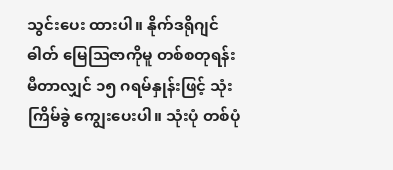သွင်းပေး ထားပါ။ နိုက်ဒရိုဂျင် ဓါတ် မြေဩဇာကိုမူ တစ်စတုရန်း မီတာလျှင် ၁၅ ဂရမ်နှုန်းဖြင့် သုံးကြိမ်ခွဲ ကျွေးပေးပါ။ သုံးပုံ တစ်ပုံ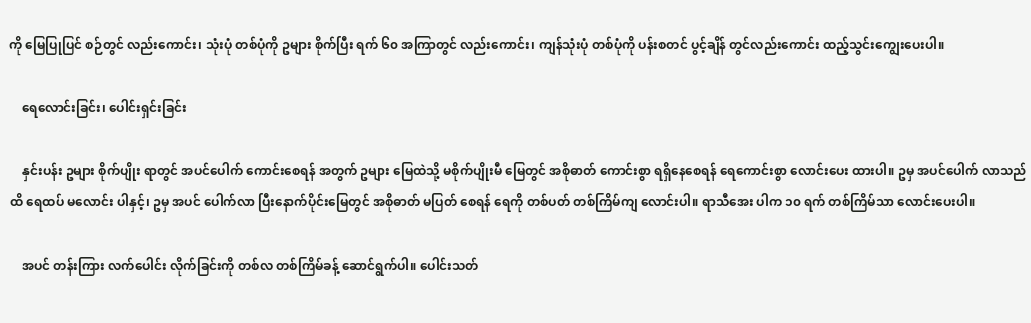ကို မြေပြုပြင် စဉ်တွင် လည်းကောင်း၊ သုံးပုံ တစ်ပုံကို ဥများ စိုက်ပြီး ရက် ၆၀ အကြာတွင် လည်းကောင်း၊ ကျန်သုံးပုံ တစ်ပုံကို ပန်းစတင် ပွင့်ချိန် တွင်လည်းကောင်း ထည့်သွင်းကျွေးပေးပါ။

    ရေလောင်းခြင်း၊ ပေါင်းရှင်းခြင်း

    နှင်းပန်း ဥများ စိုက်ပျိုး ရာတွင် အပင်ပေါက် ကောင်းစေရန် အတွက် ဥများ မြေထဲသို့ မစိုက်ပျိုးမီ မြေတွင် အစိုဓာတ် ကောင်းစွာ ရရှိနေစေရန် ရေကောင်းစွာ လောင်းပေး ထားပါ။ ဥမှ အပင်ပေါက် လာသည်ထိ ရေထပ် မလောင်း ပါနှင့်၊ ဥမှ အပင် ပေါက်လာ ပြီးနောက်ပိုင်းမြေတွင် အစိုဓာတ် မပြတ် စေရန် ရေကို တစ်ပတ် တစ်ကြိမ်ကျ လောင်းပါ။ ရာသီအေး ပါက ၁၀ ရက် တစ်ကြိမ်သာ လောင်းပေးပါ။

    အပင် တန်းကြား လက်ပေါင်း လိုက်ခြင်းကို တစ်လ တစ်ကြိမ်ခန့် ဆောင်ရွက်ပါ။ ပေါင်းသတ်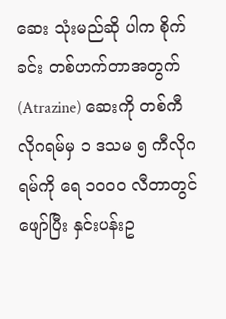ဆေး သုံးမည်ဆို ပါက စိုက်ခင်း တစ်ဟက်တာအတွက် (Atrazine) ဆေးကို တစ်ကီလိုဂရမ်မှ ၁ ဒသမ ၅ ကီလိုဂရမ်ကို ရေ ၁၀၀၀ လီတာတွင် ဖျော်ပြီး နှင်းပန်းဥ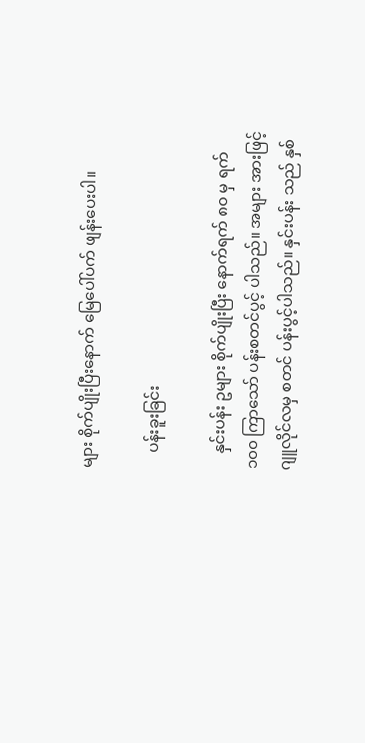များ စိုက်ပျိုးပြီးနောက် မြေပေါ်ပက် ဖျန်းပေးပါ။

    ပန်းခူးခြင်း

    နှင်းပန်း ဥများ စိုက်ပျိုးပြီး နောက်ရက် ၈၀ မှ ရက် ၁၀၀ ကြာသော် ပန်းစတင်ပွင့် ပါသည်။ အများ အားဖြင့် ဂျူလိုင်လမှ စတင် ပန်းပွင့်ပါသည်။ နှင်းပန်း သည် နှစ်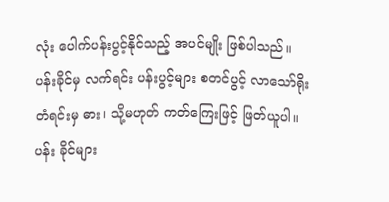လုံး ပေါက်ပန်းပွင့်နိုင်သည့် အပင်မျိုး ဖြစ်ပါသည်။ ပန်းခိုင်မှ လက်ရင်း ပန်းပွင့်များ စတင်ပွင့် လာသော်ရိုးတံရင်းမှ ဓား၊ သို့မဟုတ် ကတ်ကြေးဖြင့် ဖြတ်ယူပါ။ ပန်း ခိုင်များ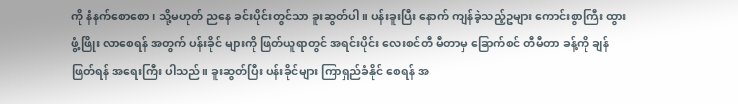ကို နံနက်စောစော၊ သို့မဟုတ် ညနေ ခင်းပိုင်းတွင်သာ ခူးဆွတ်ပါ။ ပန်းခူးပြီး နောက် ကျန်ခဲ့သည့်ဥများ ကောင်းစွာကြီး ထွားဖွံ့ဖြိုး လာစေရန် အတွက် ပန်းခိုင် များကို ဖြတ်ယူရာတွင် အရင်းပိုင်း လေးစင်တီ မီတာမှ ခြောက်စင် တီမီတာ ခန့်ကို ချန်ဖြတ်ရန် အရေးကြီး ပါသည်။ ခူးဆွတ်ပြီး ပန်းခိုင်များ ကြာရှည်ခံနိုင် စေရန် အ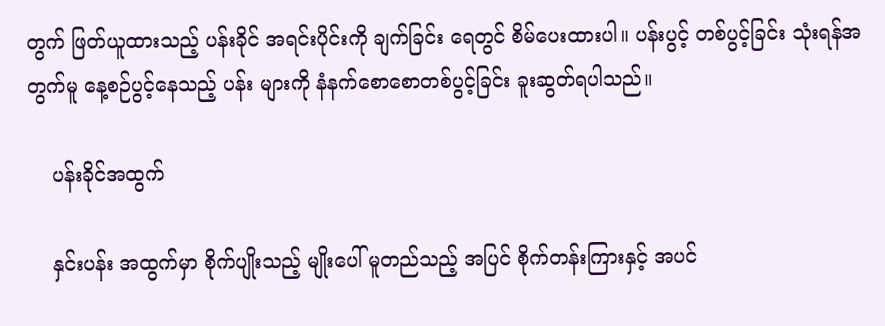တွက် ဖြတ်ယူထားသည့် ပန်းခိုင် အရင်းပိုင်းကို ချက်ခြင်း ရေတွင် စိမ်ပေးထားပါ။ ပန်းပွင့် တစ်ပွင့်ခြင်း သုံးရန်အတွက်မူ နေ့စဉ်ပွင့်နေသည့် ပန်း များကို နံနက်စောစောတစ်ပွင့်ခြင်း ခူးဆွတ်ရပါသည်။

    ပန်းခိုင်အထွက်

    နှင်းပန်း အထွက်မှာ စိုက်ပျိုးသည့် မျိုးပေါ် မူတည်သည့် အပြင် စိုက်တန်းကြားနှင့် အပင်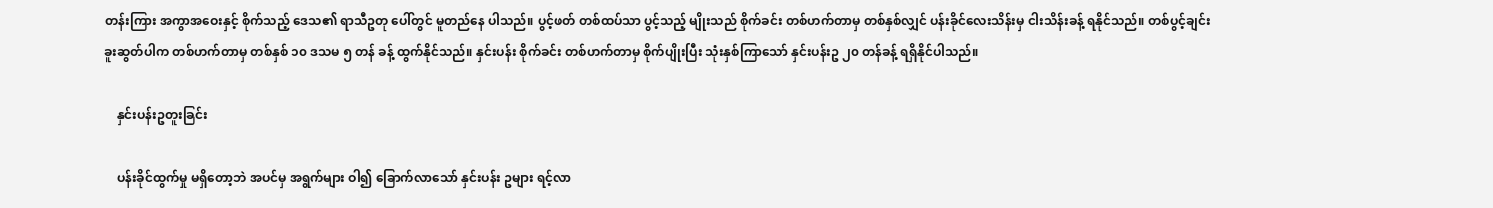တန်းကြား အကွာအဝေးနှင့် စိုက်သည့် ဒေသ၏ ရာသီဥတု ပေါ်တွင် မူတည်နေ ပါသည်။ ပွင့်ဖတ် တစ်ထပ်သာ ပွင့်သည့် မျိုးသည် စိုက်ခင်း တစ်ဟက်တာမှ တစ်နှစ်လျှင် ပန်းခိုင်လေးသိန်းမှ ငါးသိန်းခန့် ရနိုင်သည်။ တစ်ပွင့်ချင်း ခူးဆွတ်ပါက တစ်ဟက်တာမှ တစ်နှစ် ၁၀ ဒသမ ၅ တန် ခန့် ထွက်နိုင်သည်။ နှင်းပန်း စိုက်ခင်း တစ်ဟက်တာမှ စိုက်ပျိုးပြီး သုံးနှစ်ကြာသော် နှင်းပန်းဥ ၂၀ တန်ခန့် ရရှိနိုင်ပါသည်။

    နှင်းပန်းဥတူးခြင်း

    ပန်းခိုင်ထွက်မှု မရှိတော့ဘဲ အပင်မှ အရွက်များ ဝါ၍ ခြောက်လာသော် နှင်းပန်း ဥများ ရင့်လာ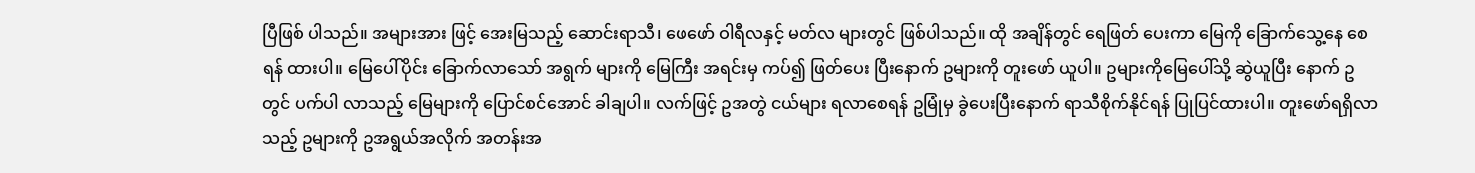ပြီဖြစ် ပါသည်။ အများအား ဖြင့် အေးမြသည့် ဆောင်းရာသီ၊ ဖေဖော် ဝါရီလနှင့် မတ်လ များတွင် ဖြစ်ပါသည်။ ထို အချိန်တွင် ရေဖြတ် ပေးကာ မြေကို ခြောက်သွေ့နေ စေရန် ထားပါ။ မြေပေါ်ပိုင်း ခြောက်လာသော် အရွက် များကို မြေကြီး အရင်းမှ ကပ်၍ ဖြတ်ပေး ပြီးနောက် ဥများကို တူးဖော် ယူပါ။ ဥများကိုမြေပေါ်သို့ ဆွဲယူပြီး နောက် ဥတွင် ပက်ပါ လာသည့် မြေများကို ပြောင်စင်အောင် ခါချပါ။ လက်ဖြင့် ဥအတွဲ ငယ်များ ရလာစေရန် ဥမြုံမှ ခွဲပေးပြီးနောက် ရာသီစိုက်နိုင်ရန် ပြုပြင်ထားပါ။ တူးဖော်ရရှိလာသည့် ဥများကို ဥအရွယ်အလိုက် အတန်းအ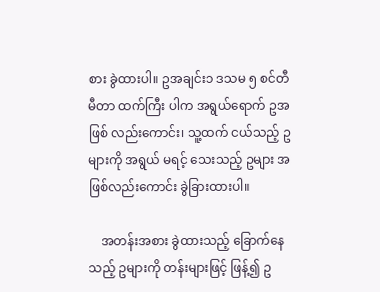စား ခွဲထားပါ။ ဥအချင်း၁ ဒသမ ၅ စင်တီမီတာ ထက်ကြီး ပါက အရွယ်ရောက် ဥအဖြစ် လည်းကောင်း၊ သူ့ထက် ငယ်သည့် ဥများကို အရွယ် မရင့် သေးသည့် ဥများ အဖြစ်လည်းကောင်း ခွဲခြားထားပါ။

    အတန်းအစား ခွဲထားသည့် ခြောက်နေသည့် ဥများကို တန်းများဖြင့် ဖြန့်၍ ဥ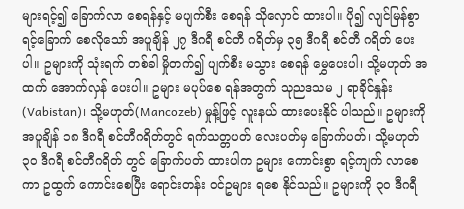များရင့်၍ ခြောက်လာ စေရန်နှင့် မပျက်စီး စေရန် သိုလှောင် ထားပါ။ ပို၍ လျင်မြန်စွာ ရင့်ခြောက် စေလိုသော် အပူချိန် ၂၇ ဒီဂရီ စင်တီ ဂရိတ်မှ ၃၅ ဒီဂရီ စင်တီ ဂရိတ် ပေးပါ။ ဥများကို သုံးရက် တစ်ခါ မှိုတက်၍ ပျက်စီး မသွား စေရန် မွှေပေးပါ၊ သို့မဟုတ် အထက် အောက်လှန် ပေးပါ။ ဥများ မပုပ်စေ ရန်အတွက် သုညဒသမ ၂ ရာခိုင်နှုန်း (Vabistan)၊ သို့မဟုတ်(Mancozeb) မှုန့်ဖြင့် လူးနယ် ထားပေးနိုင် ပါသည်။ ဥများကို အပူချိန် ၁၈ ဒီဂရီ စင်တီဂရိတ်တွင် ရက်သတ္တပတ် လေးပတ်မှ ခြောက်ပတ်၊ သို့မဟုတ် ၃၀ ဒီဂရီ စင်တီဂရိတ် တွင် ခြောက်ပတ် ထားပါက ဥများ ကောင်းစွာ ရင့်ကျက် လာစေကာ ဥထွက် ကောင်းစေပြီး ရောင်းတန်း ဝင်ဥများ ရစေ နိုင်သည်။ ဥများကို ၃၀ ဒီဂရီ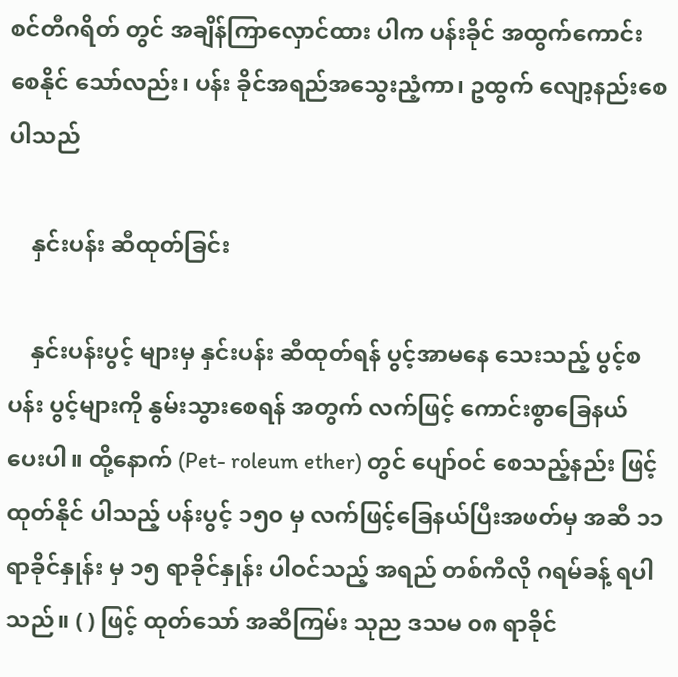စင်တီဂရိတ် တွင် အချိန်ကြာလှောင်ထား ပါက ပန်းခိုင် အထွက်ကောင်း စေနိုင် သော်လည်း၊ ပန်း ခိုင်အရည်အသွေးညံ့ကာ၊ ဥထွက် လျော့နည်းစေ ပါသည်

    နှင်းပန်း ဆီထုတ်ခြင်း

    နှင်းပန်းပွင့် များမှ နှင်းပန်း ဆီထုတ်ရန် ပွင့်အာမနေ သေးသည့် ပွင့်စပန်း ပွင့်များကို နွမ်းသွားစေရန် အတွက် လက်ဖြင့် ကောင်းစွာခြေနယ် ပေးပါ။ ထို့နောက် (Pet- roleum ether) တွင် ပျော်ဝင် စေသည့်နည်း ဖြင့် ထုတ်နိုင် ပါသည့် ပန်းပွင့် ၁၅၀ မှ လက်ဖြင့်ခြေနယ်ပြီးအဖတ်မှ အဆီ ၁၁ ရာခိုင်နှုန်း မှ ၁၅ ရာခိုင်နှုန်း ပါဝင်သည့် အရည် တစ်ကီလို ဂရမ်ခန့် ရပါသည်။ ( ) ဖြင့် ထုတ်သော် အဆီကြမ်း သုည ဒသမ ၀၈ ရာခိုင်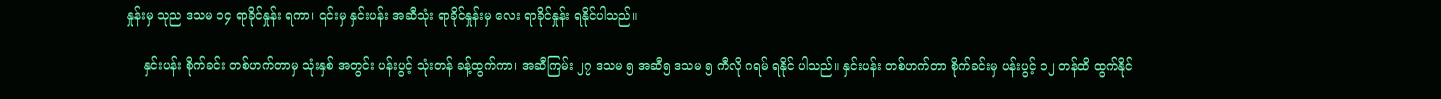နှုန်းမှ သုည ဒသမ ၁၄ ရာခိုင်နှုန်း ရကာ၊ ၎င်းမှ နှင်းပန်း အဆီသုံး ရာခိုင်နှုန်းမှ လေး ရာခိုင်နှုန်း ရနိုင်ပါသည်။

    နှင်းပန်း စိုက်ခင်း တစ်ဟက်တာမှ သုံးနှစ် အတွင်း ပန်းပွင့် သုံးတန် ခန့်ထွက်ကာ၊ အဆီကြမ်း ၂၇ ဒသမ ၅ အဆီ၅ ဒသမ ၅ ကီလို ဂရမ် ရနိုင် ပါသည်။ နှင်းပန်း တစ်ဟက်တာ စိုက်ခင်းမှ ပန်းပွင့် ၁၂ တန်ထိ ထွက်နိုင်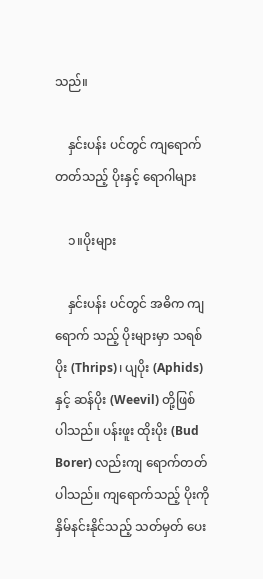သည်။

    နှင်းပန်း ပင်တွင် ကျရောက် တတ်သည့် ပိုးနှင့် ရောဂါများ

    ၁။ပိုးများ

    နှင်းပန်း ပင်တွင် အဓိက ကျရောက် သည့် ပိုးများမှာ သရစ်ပိုး (Thrips)၊ ပျပိုး (Aphids) နှင့် ဆန်ပိုး (Weevil) တို့ဖြစ် ပါသည်။ ပန်းဖူး ထိုးပိုး (Bud Borer) လည်းကျ ရောက်တတ် ပါသည်။ ကျရောက်သည့် ပိုးကို နှိမ်နင်းနိုင်သည့် သတ်မှတ် ပေး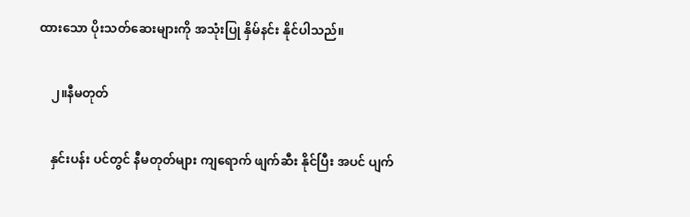ထားသော ပိုးသတ်ဆေးများကို အသုံးပြု နှိမ်နင်း နိုင်ပါသည်။

    ၂။နီမတုတ်

    နှင်းပန်း ပင်တွင် နီမတုတ်များ ကျရောက် ဖျက်ဆီး နိုင်ပြီး အပင် ပျက်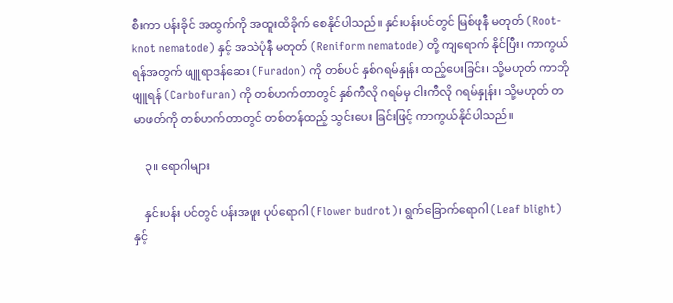စီးကာ ပန်းခိုင် အထွက်ကို အထူးထိခိုက် စေနိုင်ပါသည်။ နှင်းပန်းပင်တွင် မြစ်ဖုနီ မတုတ် (Root-knot nematode) နှင့် အသဲပုံနီ မတုတ် (Reniform nematode) တို့ ကျရောက် နိုင်ပြီး၊ ကာကွယ်ရန်အတွက် ဖျူရာဒန်ဆေး (Furadon) ကို တစ်ပင် နှစ်ဂရမ်နှုန်း ထည့်ပေးခြင်း၊ သို့မဟုတ် ကာဘိုဖျူရန် (Carbofuran) ကို တစ်ဟက်တာတွင် နှစ်ကီလို ဂရမ်မှ ငါးကီလို ဂရမ်နှုန်း၊ သို့မဟုတ် တမာဖတ်ကို တစ်ဟက်တာတွင် တစ်တန်ထည့် သွင်းပေး ခြင်းဖြင့် ကာကွယ်နိုင်ပါသည်။

    ၃။ ရောဂါများ

    နှင်းပန်း ပင်တွင် ပန်းအဖူး ပုပ်ရောဂါ (Flower budrot)၊ ရွက်ခြောက်ရောဂါ (Leaf blight) နှင့်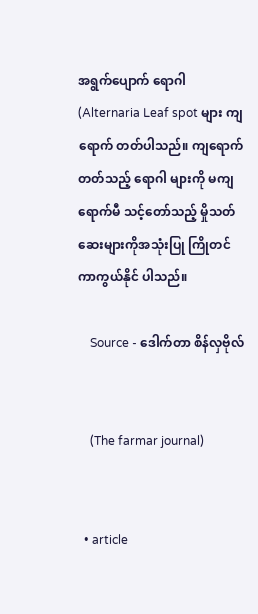အရွက်ပျောက် ရောဂါ (Alternaria Leaf spot များ ကျရောက် တတ်ပါသည်။ ကျရောက် တတ်သည့် ရောဂါ များကို မကျ ရောက်မီ သင့်တော်သည့် မှိုသတ် ဆေးများကိုအသုံးပြု ကြိုတင် ကာကွယ်နိုင် ပါသည်။

    Source - ဒေါက်တာ စိန်လှဗိုလ်


    (The farmar journal)


  • article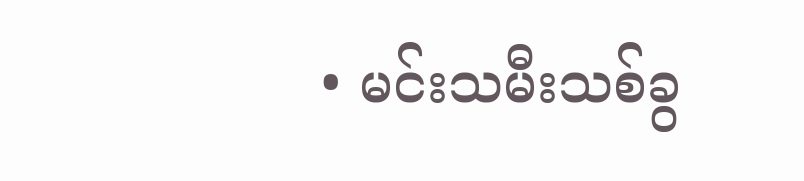• မင်းသမီးသစ်ခွ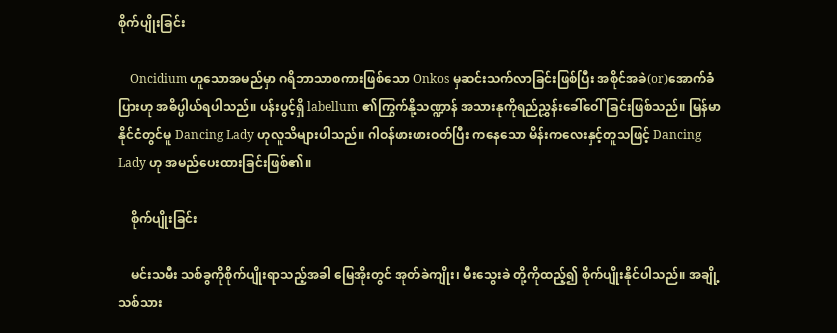စိုက်ပျိုးခြင်း

    Oncidium ဟူသောအမည်မှာ ဂရိဘာသာစကားဖြစ်သော Onkos မှဆင်းသက်လာခြင်းဖြစ်ပြီး အစိုင်အခဲ(or)အောက်ခံပြားဟု အဓိပ္ပါယ်ရပါသည်။ ပန်းပွင့်ရှိ labellum ၏ကြွက်နို့သဏ္ဍာန် အသားနုကိုရည်ညွှန်းခေါ်ဝေါ်ခြင်းဖြစ်သည်။ မြန်မာနိုင်ငံတွင်မူ Dancing Lady ဟုလူသိများပါသည်။ ဂါဝန်ဖားဖားဝတ်ပြီး ကနေသော မိန်းကလေးနှင့်တူသဖြင့် Dancing Lady ဟု အမည်ပေးထားခြင်းဖြစ်၏။

    စိုက်ပျိုးခြင်း

    မင်းသမီး သစ်ခွကိုစိုက်ပျိုးရာသည့်အခါ မြေအိုးတွင် အုတ်ခဲကျိုး၊ မီးသွေးခဲ တို့ကိုထည့်၍ စိုက်ပျိုးနိုင်ပါသည်။ အချို့ သစ်သား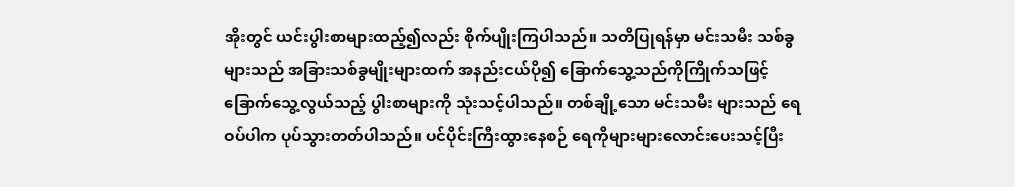အိုးတွင် ယင်းပွါးစာများထည့်၍လည်း စိုက်ပျိုးကြပါသည်။ သတိပြုရန်မှာ မင်းသမီး သစ်ခွများသည် အခြားသစ်ခွမျိုးများထက် အနည်းငယ်ပို၍ ခြောက်သွေ့သည်ကိုကြိုက်သဖြင့် ခြောက်သွေ့လွယ်သည့် ပွါးစာများကို သုံးသင့်ပါသည်။ တစ်ချို့သော မင်းသမီး များသည် ရေဝပ်ပါက ပုပ်သွားတတ်ပါသည်။ ပင်ပိုင်းကြီးထွားနေစဉ် ရေကိုများများလောင်းပေးသင့်ပြီး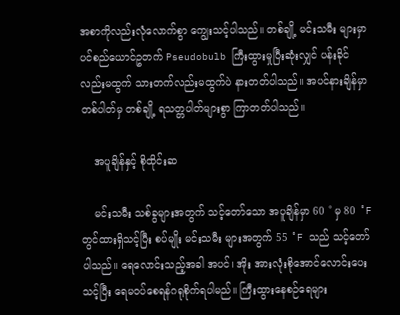အစာကိုလည်းလုံလောက်စွာ ကျွေးသင့်ပါသည်။ တစ်ချို့ မင်းသမီး များမှာ ပင်စည်ယောင်ဥတက် Pseudobulb ကြီးထွားမှုပြီးဆုံးလျှင် ပန်းခိုင်လည်းမထွက် သားတက်လည်းမထွက်ပဲ နားတတ်ပါသည်။ အပင်နားချိန်မှာ တစ်ပါတ်မှ တစ်ချို့ ရသတ္တပါတ်များစွာ ကြာတတ်ပါသည်။

    အပူချိန်နှင့် စိုထိုင်းဆ

    မင်းသမီး သစ်ခွများအတွက် သင့်တော်သော အပူချိန်မှာ 60 ˚ မှ 80 ˚F တွင်ထားရှိသင့်ပြီး စပ်မျိုး မင်းသမီး များအတွက် 55 ˚F သည် သင့်တော်ပါသည်။ ရေလောင်းသည့်အခါ အပင်၊ အိုး အားလုံးစိုအောင်လောင်းပေးသင့်ပြီး ရေမဝပ်စေရန်ဂရုစိုက်ရပါမည်။ ကြီးထွားနေစဉ်ရေများ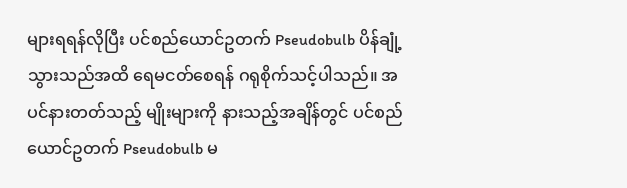များရရန်လိုပြီး ပင်စည်ယောင်ဥတက် Pseudobulb ပိန်ချုံ့သွားသည်အထိ ရေမငတ်စေရန် ဂရုစိုက်သင့်ပါသည်။ အပင်နားတတ်သည့် မျိုးများကို နားသည့်အချိန်တွင် ပင်စည်ယောင်ဥတက် Pseudobulb မ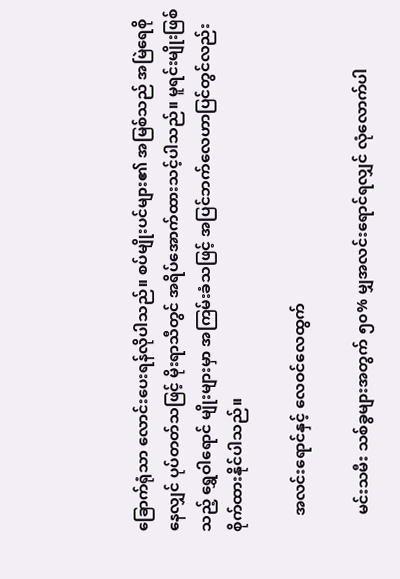ခြောက်ရုံသာ လောင်းပေးရန်လိုပါသည်။ စပ်မျိုးပင်များ၏ အမြစ်သည် အမြဲရေစိုနေလျှင် ပုပ်တတ်သဖြင့် မိုးရာသီတွင် အရိပ်အောက်ထားသင့်ပါသည်။ မူရင်းမျိုးဖြစ်သည့် ရွှေဝါရောင် မျိုးများမှာ အကြမ်းခံသဖြင့် အပြင်ဘက်လေဟာပြင်တွင်လည်းစိုက်ထားနိုင်ပါသည်။

    အလင်းရောင်နှင့် လေဝင်လေထွက်

    မင်းသမီး သစ်ခွများအတွက် ၅၀% မျှအလင်းရောင်ရလျှင် လုံလောက်ပါ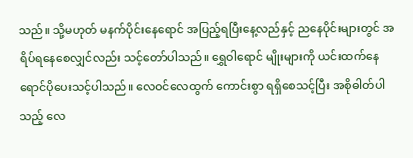သည်။ သို့မဟုတ် မနက်ပိုင်းနေရောင် အပြည့်ရပြီးနေ့လည်နှင့် ညနေပိုင်းများတွင် အရိပ်ရနေစေလျှင်လည်း သင့်တော်ပါသည်။ ရွှေဝါရောင် မျိုးများကို ယင်းထက်နေရောင်ပိုပေးသင့်ပါသည်။ လေဝင်လေထွက် ကောင်းစွာ ရရှိစေသင့်ပြီး အစိုဓါတ်ပါသည့် လေ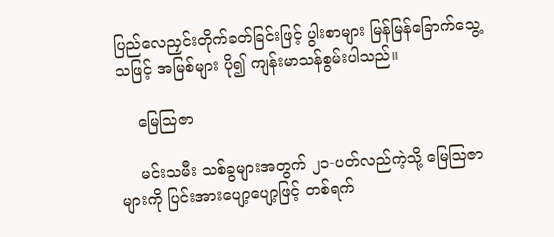ပြည်လေညှင်းတိုက်ခတ်ခြင်းဖြင့် ပွါးစာများ မြန်မြန်ခြောက်သွေ့ သဖြင့် အမြစ်များ ပို၍ ကျန်းမာသန်စွမ်းပါသည်။

    မြေသြဇာ

    မင်းသမီး သစ်ခွများအတွက် ၂၁-ပတ်လည်ကဲ့သို့ မြေသြဇာများကို ပြင်းအားပျော့ပျော့ဖြင့် တစ်ရက်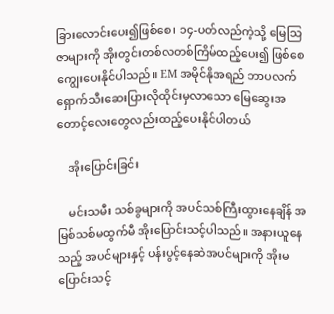ခြားလောင်းပေး၍ဖြစ်စေ၊ ၁၄-ပတ်လည်ကဲ့သို့ မြေသြဇာများကို အိုးတွင်းတစ်လတစ်ကြိမ်ထည့်ပေး၍ ဖြစ်စေ ကျွေးပေးနိုင်ပါသည်။ EM အမိုင်နိုအရည် ဘာပလက် ရှောက်သီးဆေးပြားလိုထိုင်းမှလာသော မြေဆွေးအတောင့်လေးတွေလည်းထည့်ပေးနိုင်ပါတယ်

    အိုးပြောင်းခြင်း

    မင်းသမီး သစ်ခွများကို အပင်သစ်ကြီးထွားနေချိန် အမြစ်သစ်မထွက်မီ အိုးပြောင်းသင့်ပါသည်။ အနားယူနေသည့် အပင်များနှင့် ပန်းပွင့်နေဆဲအပင်များကို အိုးမပြောင်းသင့်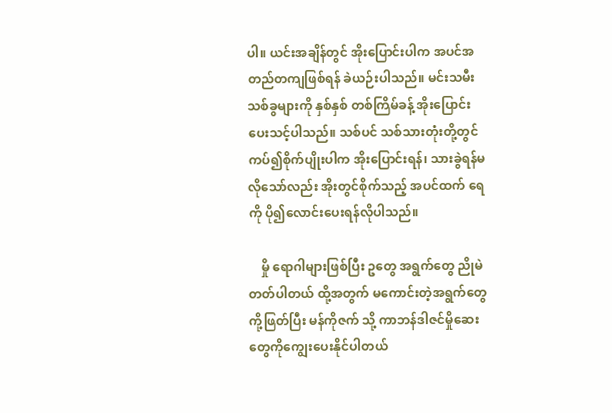ပါ။ ယင်းအချိန်တွင် အိုးပြောင်းပါက အပင်အတည်တကျဖြစ်ရန် ခဲယဉ်းပါသည်။ မင်းသမီး သစ်ခွများကို နှစ်နှစ် တစ်ကြိမ်ခန့် အိုးပြောင်းပေးသင့်ပါသည်။ သစ်ပင် သစ်သားတုံးတို့တွင် ကပ်၍စိုက်ပျိုးပါက အိုးပြောင်းရန်၊ သားခွဲရန်မလိုသော်လည်း အိုးတွင်စိုက်သည့် အပင်ထက် ရေကို ပို၍လောင်းပေးရန်လိုပါသည်။

    မှို ရောဂါများဖြစ်ပြီး ဥတွေ အရွက်တွေ ညိုမဲတတ်ပါတယ် ထို့အတွက် မကောင်းတဲ့အရွက်တွေကို့ဖြတ်ပြီး မန်ကိုဇက် သို့ ကာဘန်ဒါဇင်မှိုဆေးတွေကိုကျွေးပေးနိုင်ပါတယ်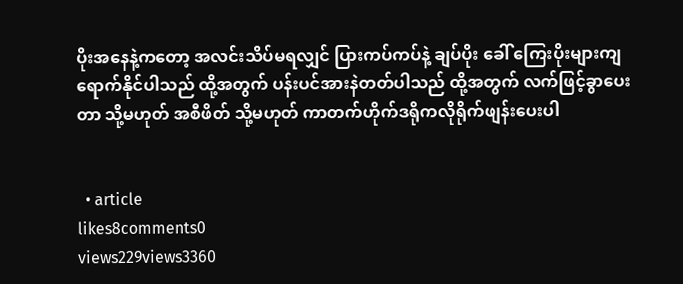ပိုးအနေနဲ့ကတော့ အလင်းသိပ်မရလျှင် ပြားကပ်ကပ်နဲ့ ချပ်ပိုး ခေါ် ကြေးပိုးများကျရောက်နိုင်ပါသည် ထို့အတွက် ပန်းပင်အားနဲတတ်ပါသည် ထို့အတွက် လက်ဖြင့်ခွာပေးတာ သို့မဟုတ် အစီဖိတ် သို့မဟုတ် ကာတက်ဟိုက်ဒရိုကလိုရိုက်ဖျန်းပေးပါ


  • article
likes8comments0
views229views3360